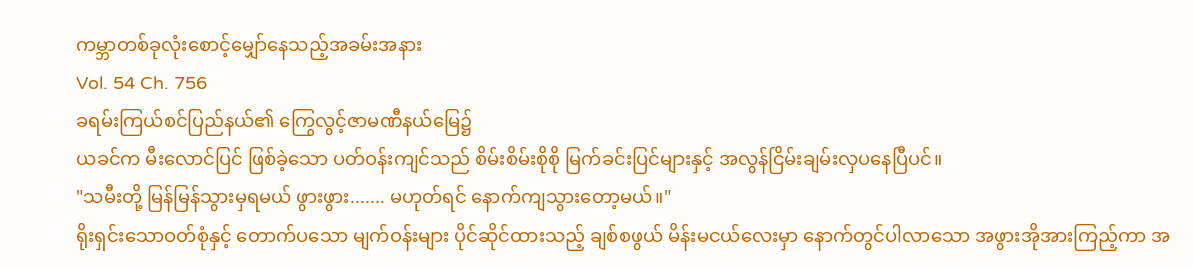ကမ္ဘာတစ်ခုလုံးစောင့်မျှော်နေသည့်အခမ်းအနား
Vol. 54 Ch. 756
ခရမ်းကြယ်စင်ပြည်နယ်၏ ကြွေလွင့်ဇာမဏီနယ်မြေ၌
ယခင်က မီးလောင်ပြင် ဖြစ်ခဲ့သော ပတ်ဝန်းကျင်သည် စိမ်းစိမ်းစိုစို မြက်ခင်းပြင်များနှင့် အလွန်ငြိမ်းချမ်းလှပနေပြီပင်။
"သမီးတို့ မြန်မြန်သွားမှရမယ် ဖွားဖွား....... မဟုတ်ရင် နောက်ကျသွားတော့မယ်။"
ရိုးရှင်းသောဝတ်စုံနှင့် တောက်ပသော မျက်ဝန်းများ ပိုင်ဆိုင်ထားသည့် ချစ်စဖွယ် မိန်းမငယ်လေးမှာ နောက်တွင်ပါလာသော အဖွားအိုအားကြည့်ကာ အ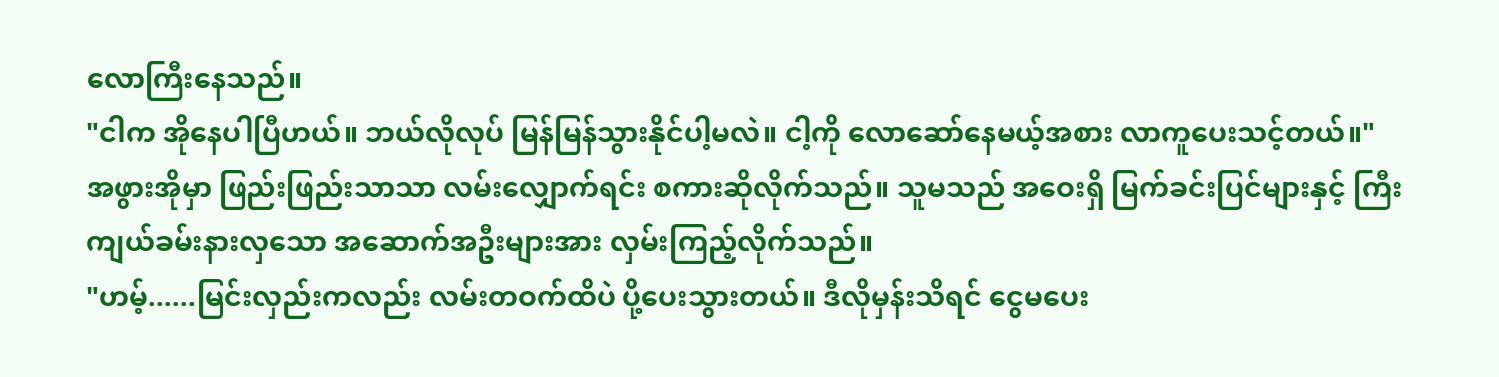လောကြီးနေသည်။
"ငါက အိုနေပါပြီဟယ်။ ဘယ်လိုလုပ် မြန်မြန်သွားနိုင်ပါ့မလဲ။ ငါ့ကို လောဆော်နေမယ့်အစား လာကူပေးသင့်တယ်။"
အဖွားအိုမှာ ဖြည်းဖြည်းသာသာ လမ်းလျှောက်ရင်း စကားဆိုလိုက်သည်။ သူမသည် အဝေးရှိ မြက်ခင်းပြင်များနှင့် ကြီးကျယ်ခမ်းနားလှသော အဆောက်အဦးများအား လှမ်းကြည့်လိုက်သည်။
"ဟမ့်......မြင်းလှည်းကလည်း လမ်းတဝက်ထိပဲ ပို့ပေးသွားတယ်။ ဒီလိုမှန်းသိရင် ငွေမပေး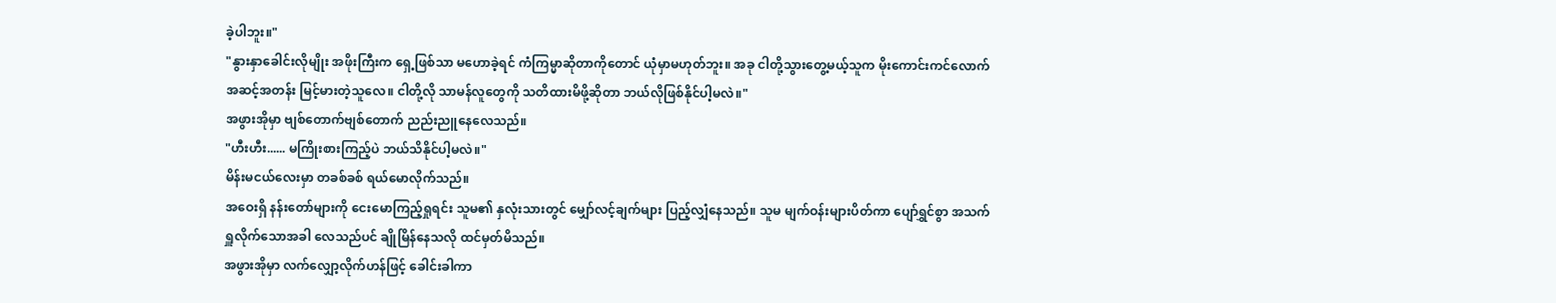ခဲ့ပါဘူး။"
"နွားနှာခေါင်းလိုမျိုး အဖိုးကြီးက ရှေ့ဖြစ်သာ မဟောခဲ့ရင် ကံကြမ္မာဆိုတာကိုတောင် ယုံမှာမဟုတ်ဘူး။ အခု ငါတို့သွားတွေ့မယ့်သူက မိုးကောင်းကင်လောက် အဆင့်အတန်း မြင့်မားတဲ့သူလေ။ ငါတို့လို သာမန်လူတွေကို သတိထားမိဖို့ဆိုတာ ဘယ်လိုဖြစ်နိုင်ပါ့မလဲ။"
အဖွားအိုမှာ ဗျစ်တောက်ဗျစ်တောက် ညည်းညူနေလေသည်။
"ဟီးဟီး...... မကြိုးစားကြည့်ပဲ ဘယ်သိနိုင်ပါ့မလဲ။"
မိန်းမငယ်လေးမှာ တခစ်ခစ် ရယ်မောလိုက်သည်။
အဝေးရှိ နန်းတော်များကို ငေးမောကြည့်ရှုရင်း သူမ၏ နှလုံးသားတွင် မျှော်လင့်ချက်များ ပြည့်လျှံနေသည်။ သူမ မျက်ဝန်းများပိတ်ကာ ပျော်ရွှင်စွာ အသက်ရှူလိုက်သောအခါ လေသည်ပင် ချိုမြိန်နေသလို ထင်မှတ်မိသည်။
အဖွားအိုမှာ လက်လျှော့လိုက်ဟန်ဖြင့် ခေါင်းခါကာ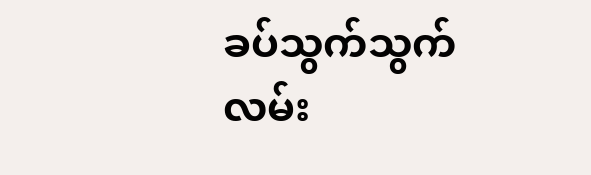ခပ်သွက်သွက် လမ်း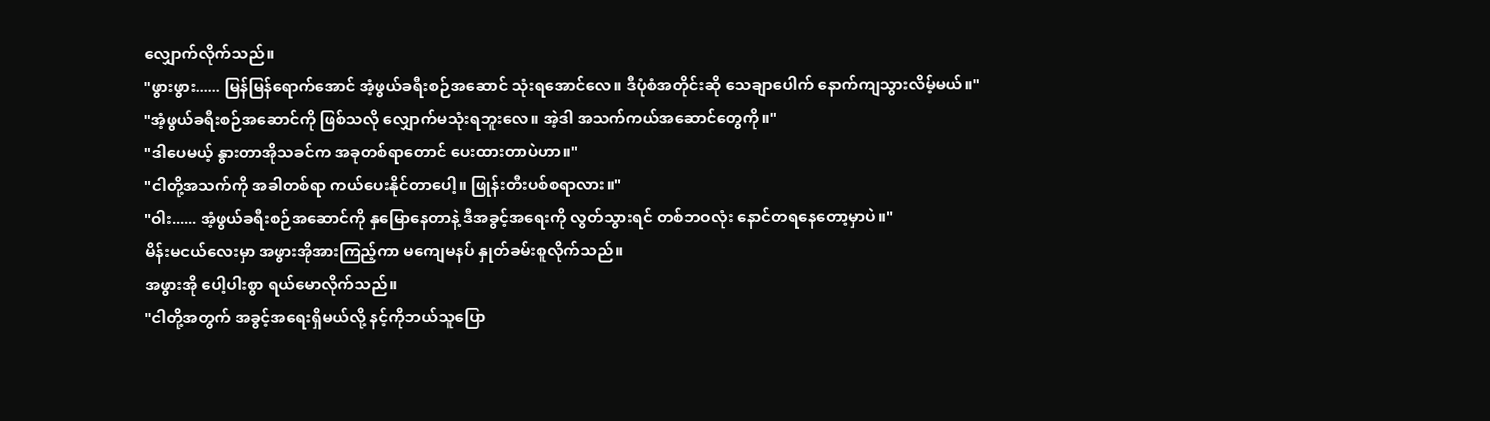လျှောက်လိုက်သည်။
"ဖွားဖွား...... မြန်မြန်ရောက်အောင် အံ့ဖွယ်ခရီးစဉ်အဆောင် သုံးရအောင်လေ။ ဒီပုံစံအတိုင်းဆို သေချာပေါက် နောက်ကျသွားလိမ့်မယ်။"
"အံ့ဖွယ်ခရီးစဉ်အဆောင်ကို ဖြစ်သလို လျှောက်မသုံးရဘူးလေ။ အဲ့ဒါ အသက်ကယ်အဆောင်တွေကို။"
"ဒါပေမယ့် နွားတာအိုသခင်က အခုတစ်ရာတောင် ပေးထားတာပဲဟာ။"
"ငါတို့အသက်ကို အခါတစ်ရာ ကယ်ပေးနိုင်တာပေါ့။ ဖြုန်းတီးပစ်စရာလား။"
"ဝါး...... အံ့ဖွယ်ခရီးစဉ်အဆောင်ကို နှမြောနေတာနဲ့ ဒီအခွင့်အရေးကို လွတ်သွားရင် တစ်ဘဝလုံး နောင်တရနေတော့မှာပဲ။"
မိန်းမငယ်လေးမှာ အဖွားအိုအားကြည့်ကာ မကျေမနပ် နှုတ်ခမ်းစူလိုက်သည်။
အဖွားအို ပေါ့ပါးစွာ ရယ်မောလိုက်သည်။
"ငါတို့အတွက် အခွင့်အရေးရှိမယ်လို့ နင့်ကိုဘယ်သူပြော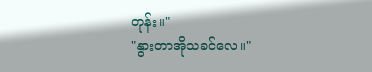တုန်း။"
"နွားတာအိုသခင်လေ။"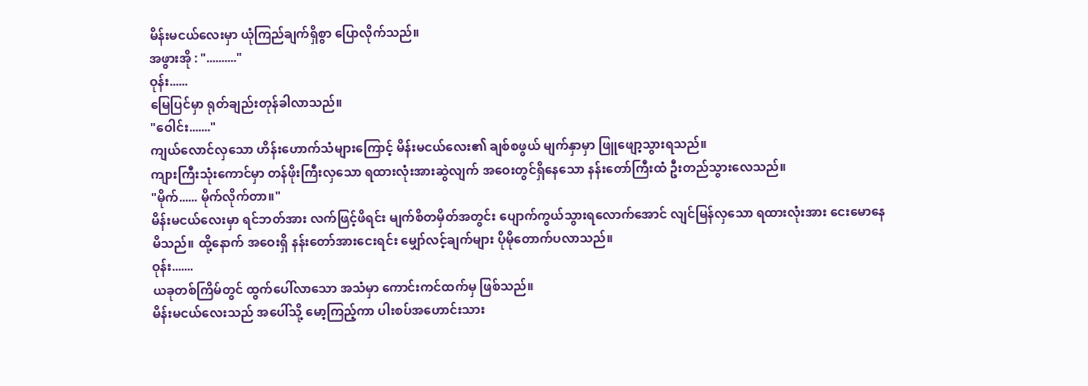မိန်းမငယ်လေးမှာ ယုံကြည်ချက်ရှိစွာ ပြောလိုက်သည်။
အဖွားအို : ".........."
ဝုန်း......
မြေပြင်မှာ ရုတ်ချည်းတုန်ခါလာသည်။
"ဝေါင်း......."
ကျယ်လောင်လှသော ဟိန်းဟောက်သံများကြောင့် မိန်းမငယ်လေး၏ ချစ်စဖွယ် မျက်နှာမှာ ဖြူဖျော့သွားရသည်။
ကျားကြီးသုံးကောင်မှာ တန်ဖိုးကြီးလှသော ရထားလုံးအားဆွဲလျက် အဝေးတွင်ရှိနေသော နန်းတော်ကြီးထံ ဦးတည်သွားလေသည်။
"မိုက်...... မိုက်လိုက်တာ။"
မိန်းမငယ်လေးမှာ ရင်ဘတ်အား လက်ဖြင့်ဖိရင်း မျက်စိတမှိတ်အတွင်း ပျောက်ကွယ်သွားရလောက်အောင် လျင်မြန်လှသော ရထားလုံးအား ငေးမောနေမိသည်။ ထို့နောက် အဝေးရှိ နန်းတော်အားငေးရင်း မျှော်လင့်ချက်များ ပိုမိုတောက်ပလာသည်။
ဝုန်း.......
ယခုတစ်ကြိမ်တွင် ထွက်ပေါ်လာသော အသံမှာ ကောင်းကင်ထက်မှ ဖြစ်သည်။
မိန်းမငယ်လေးသည် အပေါ်သို့ မော့ကြည့်ကာ ပါးစပ်အဟောင်းသား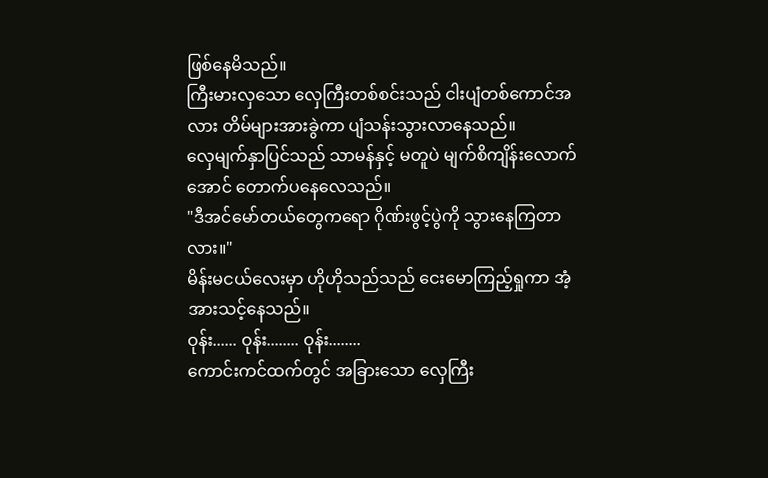ဖြစ်နေမိသည်။
ကြီးမားလှသော လှေကြီးတစ်စင်းသည် ငါးပျံတစ်ကောင်အလား တိမ်များအားခွဲကာ ပျံသန်းသွားလာနေသည်။
လှေမျက်နှာပြင်သည် သာမန်နှင့် မတူပဲ မျက်စိကျိန်းလောက်အောင် တောက်ပနေလေသည်။
"ဒီအင်မော်တယ်တွေကရော ဂိုဏ်းဖွင့်ပွဲကို သွားနေကြတာလား။"
မိန်းမငယ်လေးမှာ ဟိုဟိုသည်သည် ငေးမောကြည့်ရှုကာ အံ့အားသင့်နေသည်။
ဝုန်း...... ဝုန်း........ ဝုန်း........
ကောင်းကင်ထက်တွင် အခြားသော လှေကြီး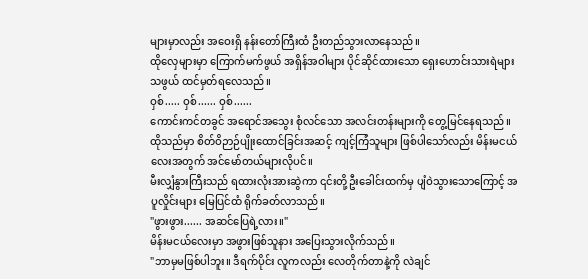များမှာလည်း အဝေးရှိ နန်းတော်ကြီးထံ ဦးတည်သွားလာနေသည်။
ထိုလှေများမှာ ကြောက်မက်ဖွယ် အရှိန်အဝါများ ပိုင်ဆိုင်ထားသော ရှေးဟောင်းသားရဲများသဖွယ် ထင်မှတ်ရလေသည်။
ဝှစ်..... ဝှစ်...... ဝှစ်......
ကောင်းကင်တခွင် အရောင်အသွေး စုံလင်သော အလင်းတန်းများကို တွေ့မြင်နေရသည်။
ထိုသည်မှာ စိတ်ဝိဉာဉ်ပျိုးထောင်ခြင်းအဆင့် ကျင့်ကြံသူများ ဖြစ်ပါသော်လည်း မိန်းမငယ်လေးအတွက် အင်မော်တယ်များလိုပင်။
မီးလျှံနွားကြီးသည် ရထားလုံးအားဆွဲကာ ၎င်းတို့ဦးခေါင်းထက်မှ ပျံဝဲသွားသောကြောင့် အပူလှိုင်းများ မြေပြင်ထံ ရိုက်ခတ်လာသည်။
"ဖွားဖွား...... အဆင်ပြေရဲ့လား။"
မိန်းမငယ်လေးမှာ အဖွားဖြစ်သူနား အပြေးသွားလိုက်သည်။
"ဘာမှမဖြစ်ပါဘူး။ ဒီရက်ပိုင်း လူကလည်း လေတိုက်တာနဲ့ကို လဲချင်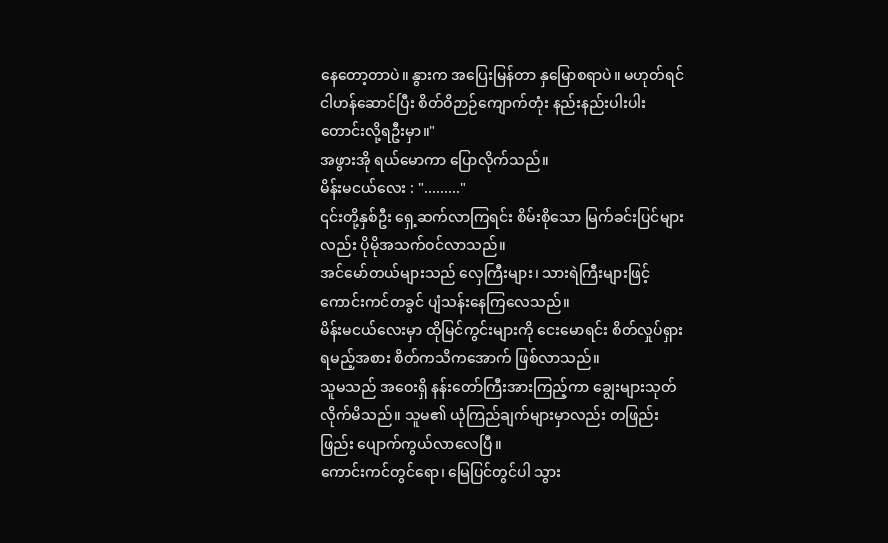နေတော့တာပဲ။ နွားက အပြေးမြန်တာ နှမြောစရာပဲ။ မဟုတ်ရင် ငါဟန်ဆောင်ပြီး စိတ်ဝိဉာဉ်ကျောက်တုံး နည်းနည်းပါးပါး တောင်းလို့ရဦးမှာ။"
အဖွားအို ရယ်မောကာ ပြောလိုက်သည်။
မိန်းမငယ်လေး : "........."
၎င်းတို့နှစ်ဦး ရှေ့ဆက်လာကြရင်း စိမ်းစိုသော မြက်ခင်းပြင်များလည်း ပိုမိုအသက်ဝင်လာသည်။
အင်မော်တယ်များသည် လှေကြီးများ၊ သားရဲကြီးများဖြင့် ကောင်းကင်တခွင် ပျံသန်းနေကြလေသည်။
မိန်းမငယ်လေးမှာ ထိုမြင်ကွင်းများကို ငေးမောရင်း စိတ်လှုပ်ရှားရမည့်အစား စိတ်ကသိကအောက် ဖြစ်လာသည်။
သူမသည် အဝေးရှိ နန်းတော်ကြီးအားကြည့်ကာ ချွေးများသုတ်လိုက်မိသည်။ သူမ၏ ယုံကြည်ချက်များမှာလည်း တဖြည်းဖြည်း ပျောက်ကွယ်လာလေပြီ။
ကောင်းကင်တွင်ရော၊ မြေပြင်တွင်ပါ သွား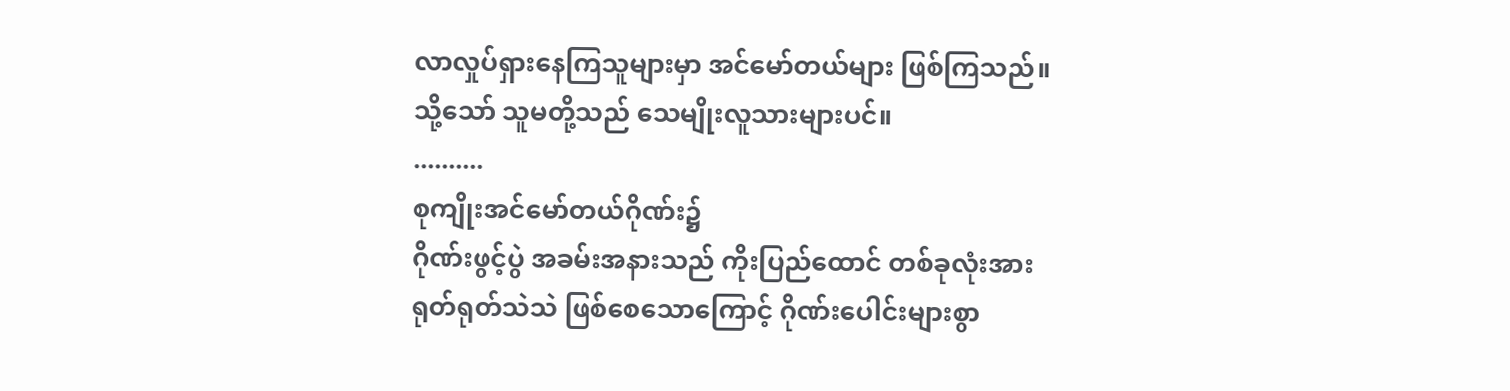လာလှုပ်ရှားနေကြသူများမှာ အင်မော်တယ်များ ဖြစ်ကြသည်။
သို့သော် သူမတို့သည် သေမျိုးလူသားများပင်။
..........
စုကျိုးအင်မော်တယ်ဂိုဏ်း၌
ဂိုဏ်းဖွင့်ပွဲ အခမ်းအနားသည် ကိုးပြည်ထောင် တစ်ခုလုံးအား ရုတ်ရုတ်သဲသဲ ဖြစ်စေသောကြောင့် ဂိုဏ်းပေါင်းများစွာ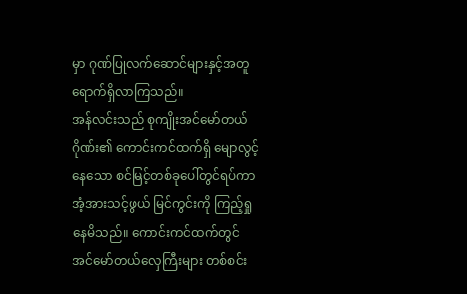မှာ ဂုဏ်ပြုလက်ဆောင်များနှင့်အတူ ရောက်ရှိလာကြသည်။
အန်လင်းသည် စုကျိုးအင်မော်တယ်ဂိုဏ်း၏ ကောင်းကင်ထက်ရှိ မျောလွင့်နေသော စင်မြင့်တစ်ခုပေါ်တွင်ရပ်ကာ အံ့အားသင့်ဖွယ် မြင်ကွင်းကို ကြည့်ရှုနေမိသည်။ ကောင်းကင်ထက်တွင် အင်မော်တယ်လှေကြီးများ တစ်စင်း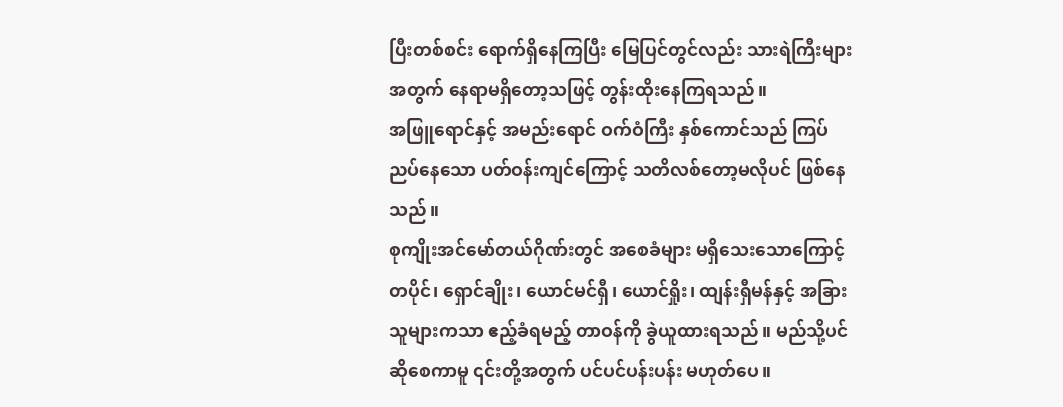ပြီးတစ်စင်း ရောက်ရှိနေကြပြီး မြေပြင်တွင်လည်း သားရဲကြီးများအတွက် နေရာမရှိတော့သဖြင့် တွန်းထိုးနေကြရသည်။
အဖြူရောင်နှင့် အမည်းရောင် ဝက်ဝံကြီး နှစ်ကောင်သည် ကြပ်ညပ်နေသော ပတ်ဝန်းကျင်ကြောင့် သတိလစ်တော့မလိုပင် ဖြစ်နေသည်။
စုကျိုးအင်မော်တယ်ဂိုဏ်းတွင် အစေခံများ မရှိသေးသောကြောင့် တပိုင်၊ ရှောင်ချိုး၊ ယောင်မင်ရှီ၊ ယောင်ရှိုး၊ ထျန်းရှီမန်နှင့် အခြားသူများကသာ ဧည့်ခံရမည့် တာဝန်ကို ခွဲယူထားရသည်။ မည်သို့ပင်ဆိုစေကာမူ ၎င်းတို့အတွက် ပင်ပင်ပန်းပန်း မဟုတ်ပေ။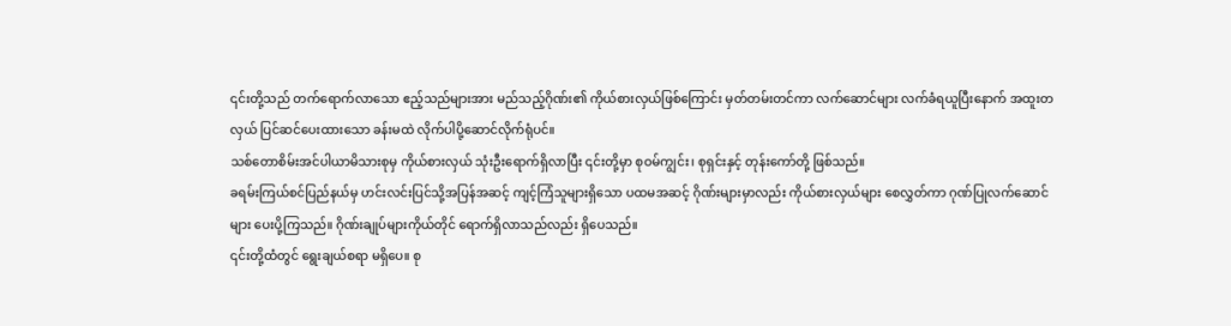၎င်းတို့သည် တက်ရောက်လာသော ဧည့်သည်များအား မည်သည့်ဂိုဏ်း၏ ကိုယ်စားလှယ်ဖြစ်ကြောင်း မှတ်တမ်းတင်ကာ လက်ဆောင်များ လက်ခံရယူပြီးနောက် အထူးတလှယ် ပြင်ဆင်ပေးထားသော ခန်းမထဲ လိုက်ပါပို့ဆောင်လိုက်ရုံပင်။
သစ်တောစိမ်းအင်ပါယာမိသားစုမှ ကိုယ်စားလှယ် သုံးဦးရောက်ရှိလာပြီး ၎င်းတို့မှာ စုဝမ်ကျွင်း၊ စုရှင်းနှင့် တုန်းကော်တို့ ဖြစ်သည်။
ခရမ်းကြယ်စင်ပြည်နယ်မှ ဟင်းလင်းပြင်သို့အပြန်အဆင့် ကျင့်ကြံသူများရှိသော ပထမအဆင့် ဂိုဏ်းများမှာလည်း ကိုယ်စားလှယ်များ စေလွှတ်ကာ ဂုဏ်ပြုလက်ဆောင်များ ပေးပို့ကြသည်။ ဂိုဏ်းချုပ်များကိုယ်တိုင် ရောက်ရှိလာသည်လည်း ရှိပေသည်။
၎င်းတို့ထံတွင် ရွေးချယ်စရာ မရှိပေ။ စု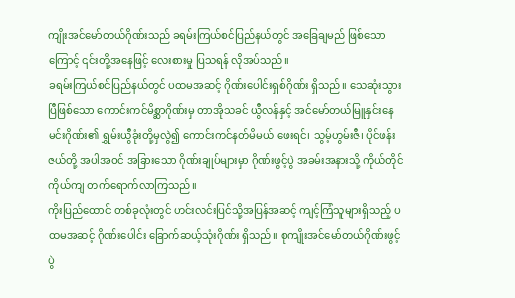ကျိုးအင်မော်တယ်ဂိုဏ်းသည် ခရမ်းကြယ်စင်ပြည်နယ်တွင် အခြေချမည် ဖြစ်သောကြောင့် ၎င်းတို့အနေဖြင့် လေးစားမှု ပြသရန် လိုအပ်သည်။
ခရမ်းကြယ်စင်ပြည်နယ်တွင် ပထမအဆင့် ဂိုဏ်းပေါင်းရှစ်ဂိုဏ်း ရှိသည်။ သေဆုံးသွားပြီဖြစ်သော ကောင်းကင်မိစ္ဆာဂိုဏ်းမှ တာအိုသခင် ယွီလန်နှင့် အင်မော်တယ်မြူနှင်းနေမင်းဂိုဏ်း၏ ရွှမ်းယွီခုံးတို့မှလွဲ၍ ကောင်းကင်နတ်မိမယ် ဖေးရင်၊ သွမ့်ဟွမ်းဇီ၊ ပိုင်ဖန်းဇယ်တို့ အပါအဝင် အခြားသော ဂိုဏ်းချုပ်များမှာ ဂိုဏ်းဖွင့်ပွဲ အခမ်းအနားသို့ ကိုယ်တိုင်ကိုယ်ကျ တက်ရောက်လာကြသည်။
ကိုးပြည်ထောင် တစ်ခုလုံးတွင် ဟင်းလင်းပြင်သို့အပြန်အဆင့် ကျင့်ကြံသူများရှိသည့် ပထမအဆင့် ဂိုဏ်းပေါင်း ခြောက်ဆယ့်သုံးဂိုဏ်း ရှိသည်။ စုကျိုးအင်မော်တယ်ဂိုဏ်းဖွင့်ပွဲ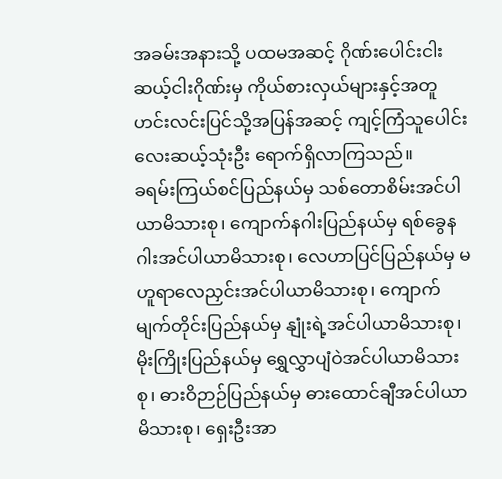အခမ်းအနားသို့ ပထမအဆင့် ဂိုဏ်းပေါင်းငါးဆယ့်ငါးဂိုဏ်းမှ ကိုယ်စားလှယ်များနှင့်အတူ ဟင်းလင်းပြင်သို့အပြန်အဆင့် ကျင့်ကြံသူပေါင်း လေးဆယ့်သုံးဦး ရောက်ရှိလာကြသည်။
ခရမ်းကြယ်စင်ပြည်နယ်မှ သစ်တောစိမ်းအင်ပါယာမိသားစု၊ ကျောက်နဂါးပြည်နယ်မှ ရစ်ခွေနဂါးအင်ပါယာမိသားစု၊ လေဟာပြင်ပြည်နယ်မှ မဟူရာလေညှင်းအင်ပါယာမိသားစု၊ ကျောက်မျက်တိုင်းပြည်နယ်မှ နျုံးရဲ့အင်ပါယာမိသားစု၊ မိုးကြိုးပြည်နယ်မှ ရွှေလွှာပျံဝဲအင်ပါယာမိသားစု၊ ဓားဝိဉာဉ်ပြည်နယ်မှ ဓားထောင်ချီအင်ပါယာမိသားစု၊ ရှေးဦးအာ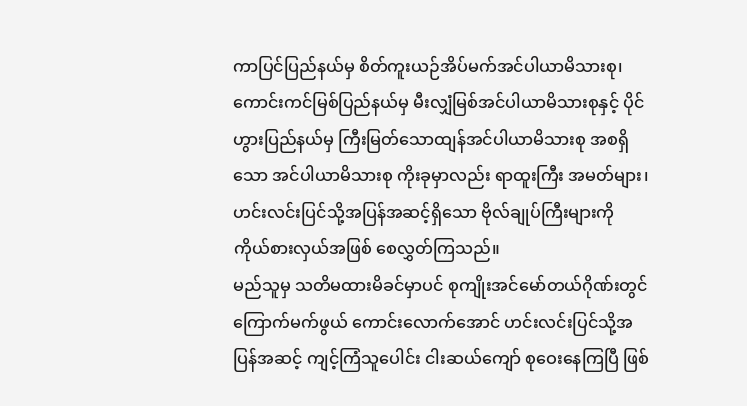ကာပြင်ပြည်နယ်မှ စိတ်ကူးယဉ်အိပ်မက်အင်ပါယာမိသားစု၊ ကောင်းကင်မြစ်ပြည်နယ်မှ မီးလျှံမြစ်အင်ပါယာမိသားစုနှင့် ပိုင်ဟွားပြည်နယ်မှ ကြီးမြတ်သောထျန်အင်ပါယာမိသားစု အစရှိသော အင်ပါယာမိသားစု ကိုးခုမှာလည်း ရာထူးကြီး အမတ်များ၊ ဟင်းလင်းပြင်သို့အပြန်အဆင့်ရှိသော ဗိုလ်ချုပ်ကြီးများကို ကိုယ်စားလှယ်အဖြစ် စေလွှတ်ကြသည်။
မည်သူမှ သတိမထားမိခင်မှာပင် စုကျိုးအင်မော်တယ်ဂိုဏ်းတွင် ကြောက်မက်ဖွယ် ကောင်းလောက်အောင် ဟင်းလင်းပြင်သို့အပြန်အဆင့် ကျင့်ကြံသူပေါင်း ငါးဆယ်ကျော် စုဝေးနေကြပြီ ဖြစ်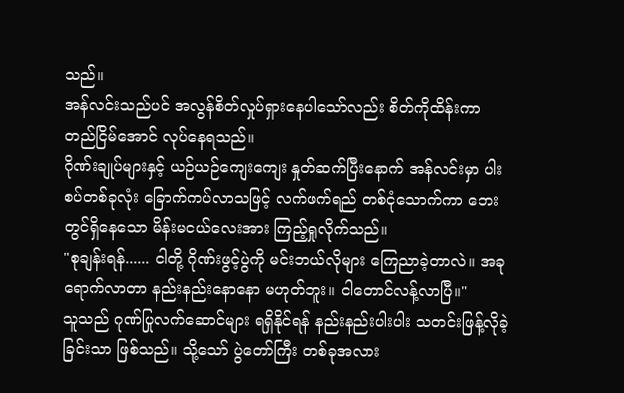သည်။
အန်လင်းသည်ပင် အလွန်စိတ်လှုပ်ရှားနေပါသော်လည်း စိတ်ကိုထိန်းကာ တည်ငြိမ်အောင် လုပ်နေရသည်။
ဂိုဏ်းချုပ်များနှင့် ယဉ်ယဉ်ကျေးကျေး နှုတ်ဆက်ပြီးနောက် အန်လင်းမှာ ပါးစပ်တစ်ခုလုံး ခြောက်ကပ်လာသဖြင့် လက်ဖက်ရည် တစ်ငုံသောက်ကာ ဘေးတွင်ရှိနေသော မိန်းမငယ်လေးအား ကြည့်ရှုလိုက်သည်။
"စုချန်းရန်...... ငါတို့ ဂိုဏ်းဖွင့်ပွဲကို မင်းဘယ်လိုများ ကြေညာခဲ့တာလဲ။ အခုရောက်လာတာ နည်းနည်းနောနော မဟုတ်ဘူး။ ငါတောင်လန့်လာပြီ။"
သူသည် ဂုဏ်ပြုလက်ဆောင်များ ရရှိနိုင်ရန် နည်းနည်းပါးပါး သတင်းဖြန့်လိုခဲ့ခြင်းသာ ဖြစ်သည်။ သို့သော် ပွဲတော်ကြီး တစ်ခုအလား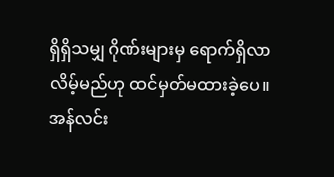ရှိရှိသမျှ ဂိုဏ်းများမှ ရောက်ရှိလာလိမ့်မည်ဟု ထင်မှတ်မထားခဲ့ပေ။
အန်လင်း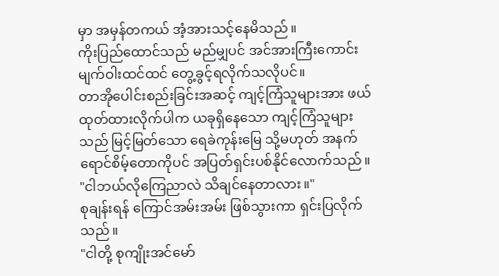မှာ အမှန်တကယ် အံ့အားသင့်နေမိသည်။
ကိုးပြည်ထောင်သည် မည်မျှပင် အင်အားကြီးကောင်း မျက်ဝါးထင်ထင် တွေ့ခွင့်ရလိုက်သလိုပင်။
တာအိုပေါင်းစည်းခြင်းအဆင့် ကျင့်ကြံသူများအား ဖယ်ထုတ်ထားလိုက်ပါက ယခုရှိနေသော ကျင့်ကြံသူများသည် မြင့်မြတ်သော ရေခဲကုန်းမြေ သို့မဟုတ် အနက်ရောင်စိမ့်တောကိုပင် အပြတ်ရှင်းပစ်နိုင်လောက်သည်။
"ငါဘယ်လိုကြေညာလဲ သိချင်နေတာလား။"
စုချန်းရန် ကြောင်အမ်းအမ်း ဖြစ်သွားကာ ရှင်းပြလိုက်သည်။
"ငါတို့ စုကျိုးအင်မော်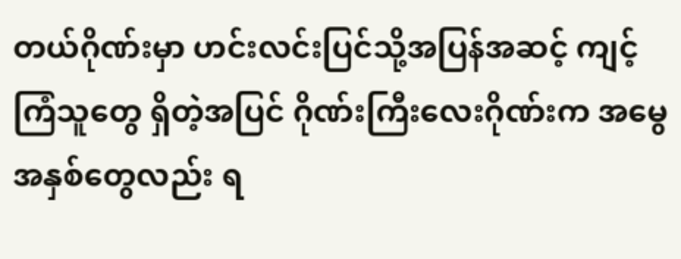တယ်ဂိုဏ်းမှာ ဟင်းလင်းပြင်သို့အပြန်အဆင့် ကျင့်ကြံသူတွေ ရှိတဲ့အပြင် ဂိုဏ်းကြီးလေးဂိုဏ်းက အမွေအနှစ်တွေလည်း ရ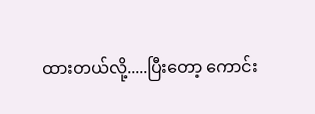ထားတယ်လို့.....ပြီးတော့ ကောင်း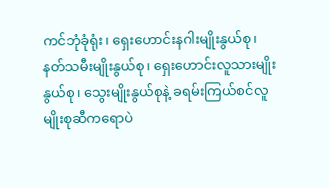ကင်ဘုံခုံရုံး၊ ရှေးဟောင်းနဂါးမျိုးနွယ်စု၊ နတ်သမီးမျိုးနွယ်စု၊ ရှေးဟောင်းလူသားမျိုးနွယ်စု၊ သွေးမျိုးနွယ်စုနဲ့ ခရမ်းကြယ်စင်လူမျိုးစုဆီကရောပဲ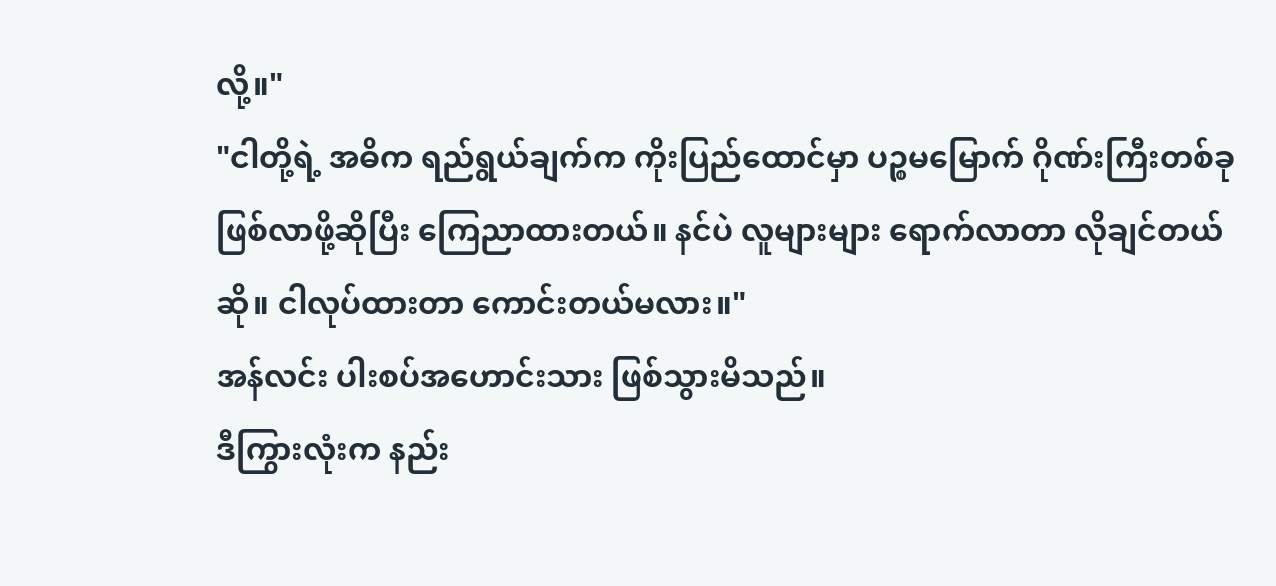လို့။"
"ငါတို့ရဲ့ အဓိက ရည်ရွယ်ချက်က ကိုးပြည်ထောင်မှာ ပဉ္စမမြောက် ဂိုဏ်းကြီးတစ်ခု ဖြစ်လာဖို့ဆိုပြီး ကြေညာထားတယ်။ နင်ပဲ လူများများ ရောက်လာတာ လိုချင်တယ်ဆို။ ငါလုပ်ထားတာ ကောင်းတယ်မလား။"
အန်လင်း ပါးစပ်အဟောင်းသား ဖြစ်သွားမိသည်။
ဒီကြွားလုံးက နည်း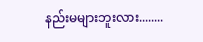နည်းမများဘူးလား........